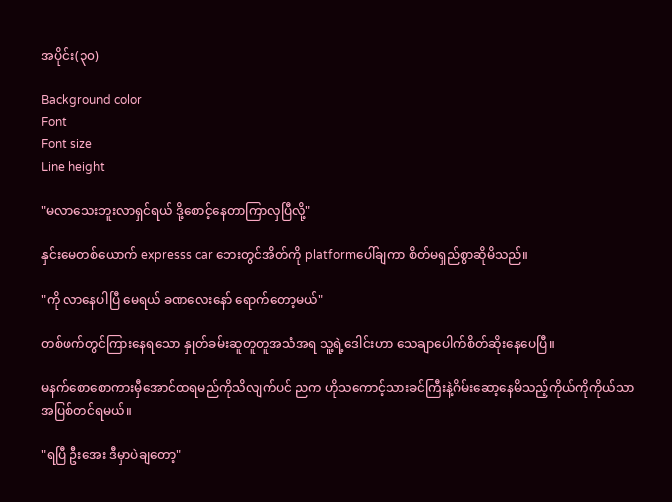အပိုင်း(၃၀)

Background color
Font
Font size
Line height

"မလာသေးဘူးလာရှင်ရယ် ဒို့စောင့်နေတာကြာလှပြီလို့"

နှင်းမေတစ်ယောက် expresss car ဘေးတွင်အိတ်ကို platformပေါ်ချကာ စိတ်မရှည်စွာဆိုမိသည်။

"ကို လာနေပါပြီ မေရယ် ခဏလေးနော် ရောက်တော့မယ်"

တစ်ဖက်တွင်ကြားနေရသော နှုတ်ခမ်းဆူတူတူအသံအရ သူ့ရဲ့‌ဒေါင်းဟာ သေချာပေါက်စိတ်ဆိုးနေပေပြီ။

မနက်စောစောကားမှီအောင်ထရမည်ကိုသိလျက်ပင် ညက ဟိုသကောင့်သားခင်ကြီးနဲ့ဂိမ်းဆော့နေမိသည့်ကိုယ်ကိုကိုယ်သာအပြစ်တင်ရမယ်။

"ရပြီ ဦးအေး ဒီမှာပဲချတော့"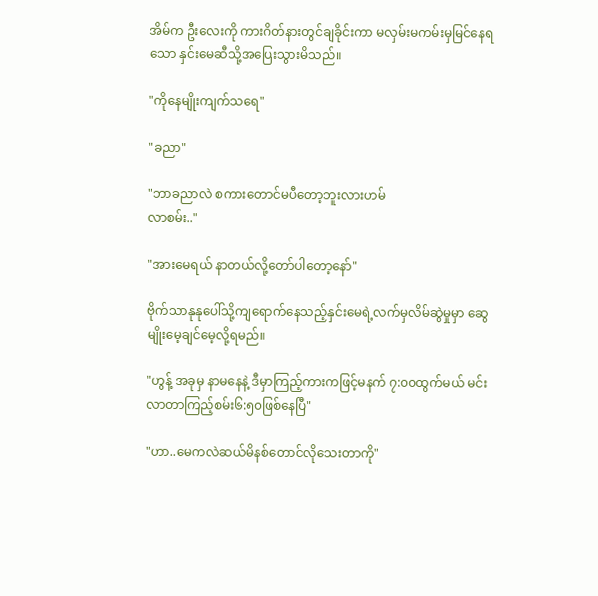အိမ်က ဦးလေးကို ကားဂိတ်နားတွင်ချခိုင်းကာ မလှမ်းမကမ်းမှမြင်နေရသော နှင်းမေဆီသို့အပြေးသွားမိသည်။

"ကိုနေမျိုးကျက်သရေ"

"ခညာ"

"ဘာခညာလဲ စကားတောင်မပီတော့ဘူးလားဟမ်
လာစမ်း.."

"အားမေရယ် နာတယ်လို့တော်ပါတော့နော်"

ဗိုက်သာနုနုပေါ်သို့ကျရောက်နေသည့်နှင်းမေရဲ့လက်မှလိမ်ဆွဲမှုမှာ ဆွေမျိုးမေ့ချင်မေ့လို့ရမည်။

"ဟွန့် အခုမှ နာမနေနဲ့ ဒီမှာကြည့်ကားကဖြင့်မနက် ၇:၀၀ထွက်မယ် မင်းလာတာကြည့်စမ်း၆:၅၀ဖြစ်နေပြီ"

"ဟာ..မေကလဲဆယ်မိနစ်တောင်လိုသေးတာကို"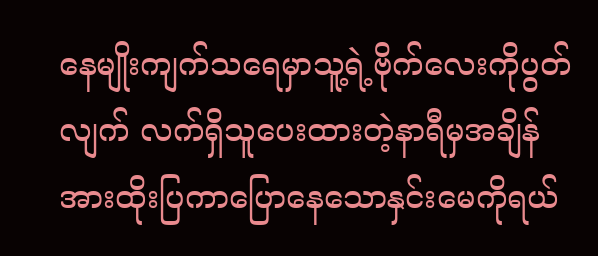နေမျိုးကျက်သရေမှာသူ့ရဲ့ဗိုက်လေးကိုပွတ်လျက် လက်ရှိသူပေးထားတဲ့နာရီမှအချိန်အားထိုးပြကာ‌ပြောနေသောနှင်းမေကိုရယ်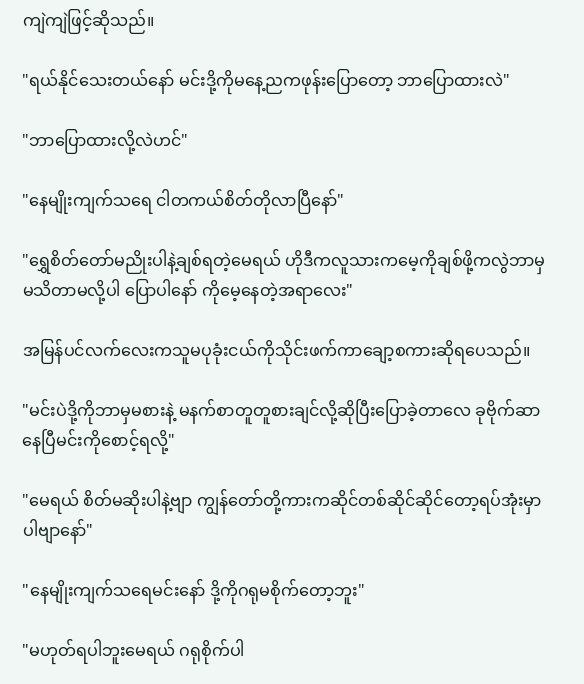ကျဲကျဲဖြင့်ဆိုသည်။

"ရယ်နိုင်သေးတယ်နော် မင်းဒို့ကိုမနေ့ညကဖုန်းပြောတော့ ဘာပြောထားလဲ"

"ဘာပြောထားလို့လဲဟင်"

"နေမျိုးကျက်သရေ ငါတကယ်စိတ်တိုလာပြီနော်"

"ရွှေစိတ်တော်မညိုးပါနဲ့ချစ်ရတဲ့မေရယ် ဟိုဒီကလူသားကမေ့ကိုချစ်ဖို့ကလွဲဘာမှမသိတာမလို့ပါ ပြောပါနော် ကိုမေ့နေတဲ့အရာလေး"

အမြန်ပင်လက်လေးကသူမပုခုံးငယ်ကိုသိုင်းဖက်ကာချော့စကားဆိုရပေသည်။

"မင်းပဲဒို့ကိုဘာမှမစားနဲ့ မနက်စာတူတူစားချင်လို့ဆိုပြီးပြောခဲ့တာလေ ခုဗိုက်ဆာနေပြီမင်းကိုစောင့်ရလို့"

"မေရယ် စိတ်မဆိုးပါနဲ့ဗျာ ကျွန်တော်တို့ကားကဆိုင်တစ်ဆိုင်ဆိုင်တော့ရပ်အုံးမှာပါဗျာနော်"

"နေမျိုးကျက်သရေမင်းနော် ဒို့ကိုဂရုမစိုက်တော့ဘူး"

"မဟုတ်ရပါဘူးမေရယ် ဂရုစိုက်ပါ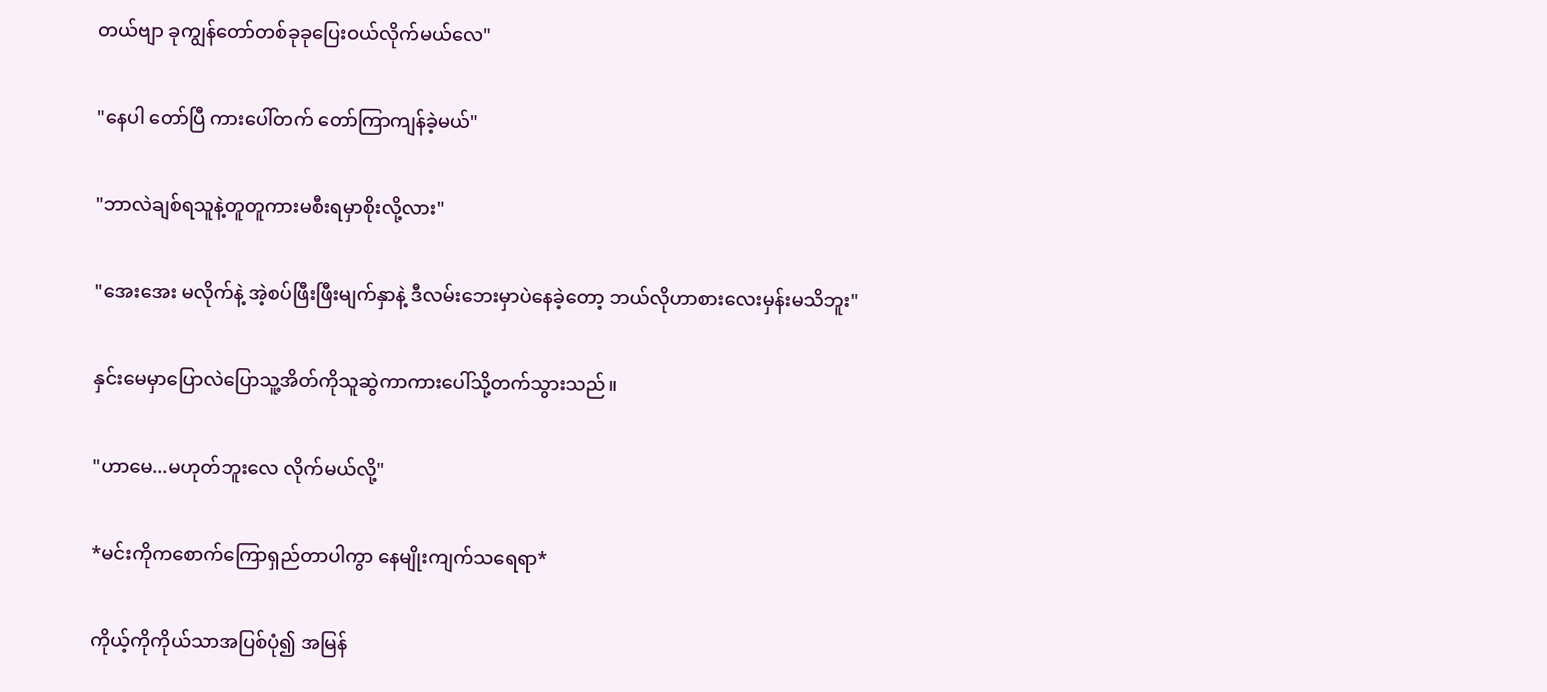တယ်ဗျာ ခုကျွန်တော်တစ်ခုခုပြေးဝယ်လိုက်မယ်လေ"

"နေပါ တော်ပြီ ကားပေါ်တက် တော်ကြာကျန်ခဲ့မယ်"

"ဘာလဲချစ်ရသူနဲ့တူတူကားမစီးရမှာစိုးလို့လား"

"အေးအေး မလိုက်နဲ့ အဲ့စပ်ဖြီးဖြီးမျက်နှာနဲ့ ဒီလမ်းဘေးမှာပဲနေခဲ့တော့ ဘယ်လိုဟာစားလေးမှန်းမသိဘူး"

နှင်းမေမှာပြောလဲပြောသူ့အိတ်ကိုသူဆွဲကာကားပေါ်သို့တက်သွားသည်။

"ဟာမေ...မဟုတ်ဘူးလေ လိုက်မယ်လို့"

*မင်းကိုကစောက်ကြောရှည်တာပါကွာ နေမျိုးကျက်သရေရာ*

ကိုယ့်ကိုကိုယ်သာအပြစ်ပုံ၍ အမြန်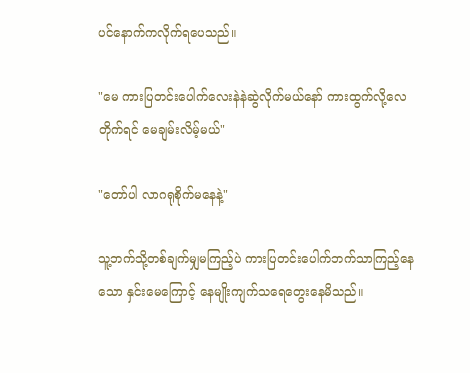ပင်နောက်ကလိုက်ရပေသည်။

"မေ ကားပြတင်းပေါက်လေးနဲနဲဆွဲလိုက်မယ်နော် ကားထွက်လို့လေတိုက်ရင် မေချမ်းလိမ့်မယ်"

"တော်ပါ လာဂရုစိုက်မနေနဲ့"

သူ့ဘက်သို့တစ်ချက်မျှမကြည့်ပဲ ကားပြတင်းပေါက်ဘက်သာကြည့်နေသော ‌နှင်းမေကြောင့် နေမျိုးကျက်သရေတွေးနေမိသည်။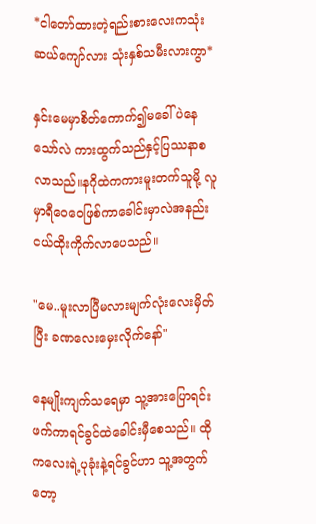*ငါ‌တော်ထားတဲ့ရည်းစား‌လေးကသုံးဆယ်ကျော်လား သုံးနှစ်သမီးလားကွာ*

နှင်းမေမှာစိတ်ကောက်၍မခေါ်ပဲနေသော်လဲ ကားထွက်သည်နှင့်ပြဿနာစလာသည်။နဂိုထဲကကားမူးတက်သူမို့ လူမှာရီဝေဝေဖြစ်ကာခေါင်းမှာလဲအနည်းငယ်ထိုးကိုက်လာပေသည်။

"မေ..မူးလာပြီမလားမျက်လုံးလေးမှိတ်ပြီး ခဏလေး‌မှေးလိုက်နော်"

နေမျိုးကျက်သရေမှာ သူ့အားပြောရင်းဖက်ကာရင်ခွင်ထဲခေါင်းမှီစေသည်။ ထိုကလေးရဲ့ပုခုံးနဲ့ရင်ခွင်ဟာ သူ့အတွက်တော့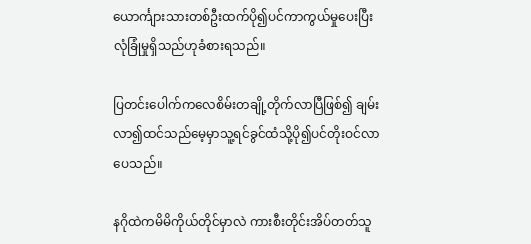ယောင်္ကျားသားတစ်ဦးထက်ပို၍ပင်ကာကွယ်မှု‌ပေးပြီးလုံခြုံမှုရှိသည်ဟုခံစားရသည်။

ပြတင်းပေါက်ကလေစိမ်းတချို့တိုက်လာပြီဖြစ်၍ ချမ်းလာ၍ထင်သည်မေ့မှာသူ့ရင်ခွင်ထံသို့ပို၍ပင်တိုးဝင်လာပေသည်။

နဂိုထဲကမိမိကိုယ်တိုင်မှာလဲ ကားစီးတိုင်းအိပ်တတ်သူ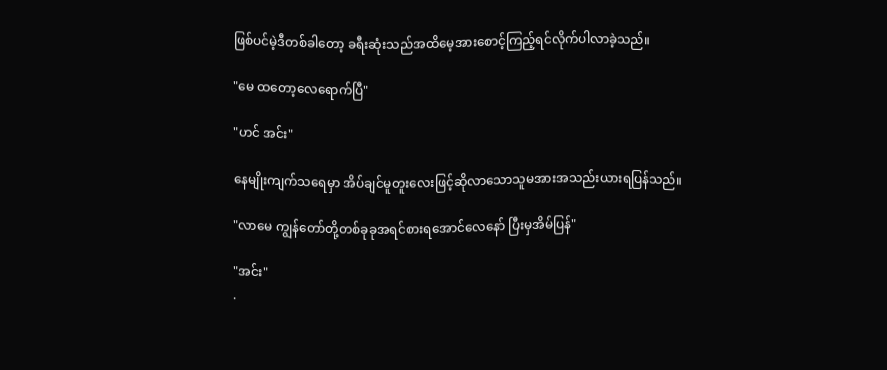ဖြစ်ပင်မဲ့ဒီတစ်ခါတော့ ခရီးဆုံးသည်အထိမေ့အားစောင့်ကြည့်ရင်လိုက်ပါလာခဲ့သည်။

"မေ ထတော့လေရောက်ပြီ"

"ဟင် အင်း"

နေမျိုးကျက်သရေမှာ အိပ်ချင်မူတူးလေးဖြင့်ဆိုလာသောသူမအားအသည်းယားရပြန်သည်။

"လာ‌မေ ကျွန်တော်တို့တစ်ခုခုအရင်စားရအောင်လေနော် ပြီးမှအိမ်ပြန်"

"အင်း"
.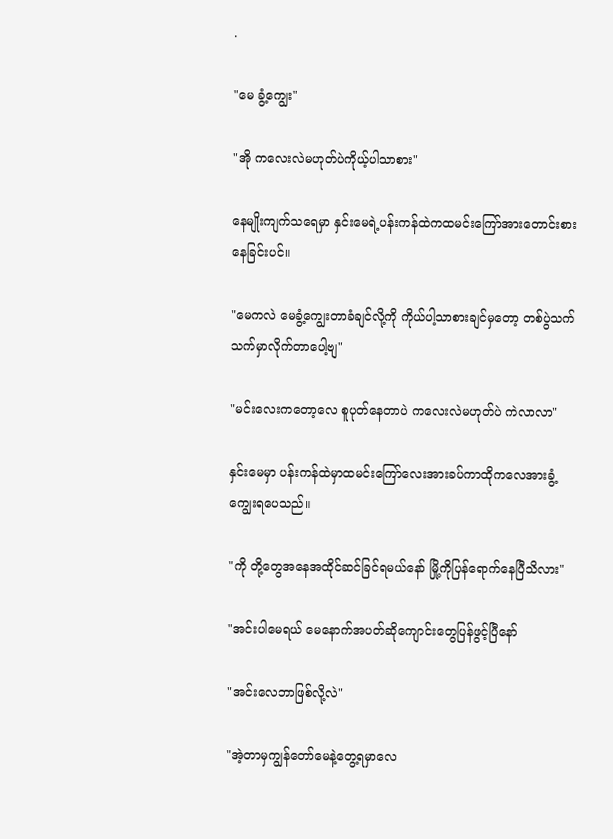.

"မေ ခွံ့ကျွေး"

"အို ကလေးလဲမဟုတ်ပဲကိုယ့်ပါသာစား"

နေမျိုးကျက်သရေမှာ နှင်းမေရဲ့ပန်းကန်ထဲကထမင်းကြော်အားတောင်းစားနေခြင်းပင်။

"မေကလဲ မေခွံ့ကျွေးတာခံချင်လို့ကို ကိုယ်ပါ့သာစားချင်မှတော့ တစ်ပွဲသက်သက်မှာလိုက်တာပေါ့‌ဗျ"

"မင်းလေးကတော့လေ စူပုတ်နေတာပဲ ကလေးလဲမဟုတ်ပဲ ကဲလာလာ"

နှင်းမေမှာ ပန်းကန်ထဲမှာထမင်းကြော်လေးအားခပ်ကာထိုကလေအားခွံ့ကျွေးရပေသည်။

"ကို တို့‌တွေအနေအထိုင်ဆင်ခြင်ရမယ်နော် မြို့ကိုပြန်ရောက်နေပြီသိလား"

"အင်းပါမေရယ် မေနောက်အပတ်ဆို‌ကျောင်းတွေပြန်ဖွင့်ပြီနော်

"အင်းလေဘာဖြစ်လို့လဲ"

"အဲ့တာမှကျွန်တော်မေနဲ့တွေ့ရမှာလေ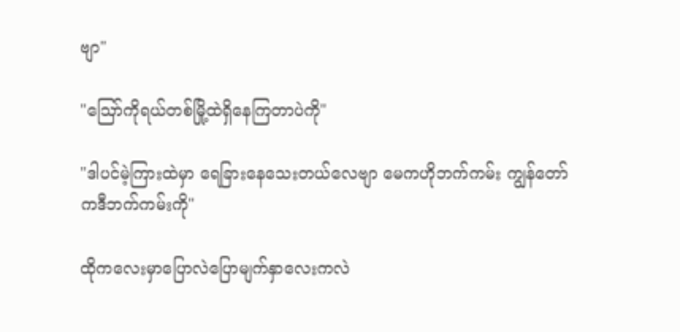ဗျာ"

"ဪကိုရယ်တစ်မြို့ထဲရှိနေကြတာပဲကို"

"ဒါပင်မဲ့ကြားထဲမှာ ရေခြားနေသေးတယ်လေဗျာ မေကဟိုဘက်ကမ်း ကျွန်တော်ကဒီဘက်ကမ်းကို"

ထိုကလေးမှာပြောလဲပြောမျက်နှာလေးကလဲ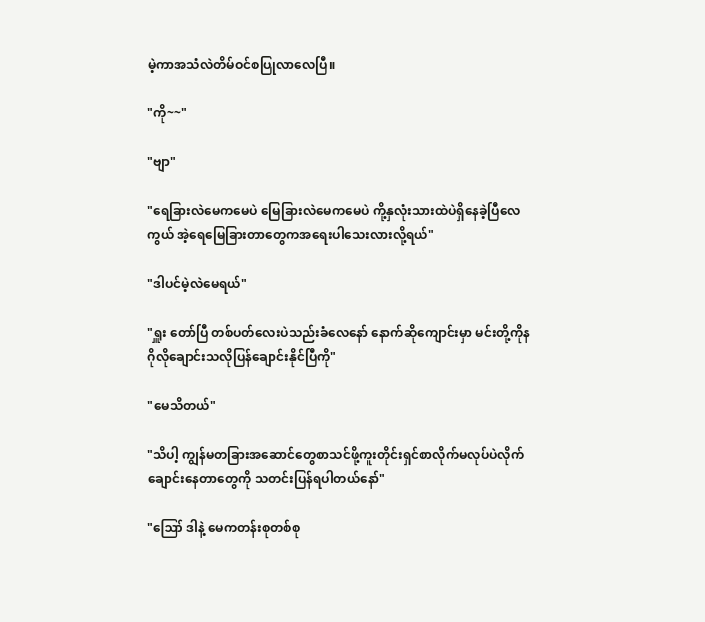မဲ့ကာအသံလဲတိမ်ဝင်စပြုလာလေပြီ။

"ကို~~"

"ဗျာ"

"ရေခြားလဲမေကမေပဲ မြေခြားလဲမေကမေပဲ ကို့နှလုံးသားထဲပဲရှိနေခဲ့ပြီလေကွယ် အဲ့ရေမြေခြားတာတွေကအရေးပါသေးလားလို့ရယ်"

"ဒါပင်မဲ့လဲမေရယ်"

"ရှူး တော်ပြီ တစ်ပတ်လေးပဲသည်းခံလေနော် နောက်ဆိုကျောင်းမှာ မင်းတို့ကိုနဂိုလိုချောင်းသလိုပြန်ချောင်းနိုင်ပြီကို"

"မေသိတယ်"

"သိပါ့ ကျွန်မတခြားအဆောင်တွေစာသင်ဖို့ကူးတိုင်းရှင်စာလိုက်မလုပ်ပဲလိုက်ချောင်းနေတာတွေကို သတင်းပြန်ရပါတယ်နော်"

"ဪ ဒါနဲ့ မေကတန်းစုတစ်စု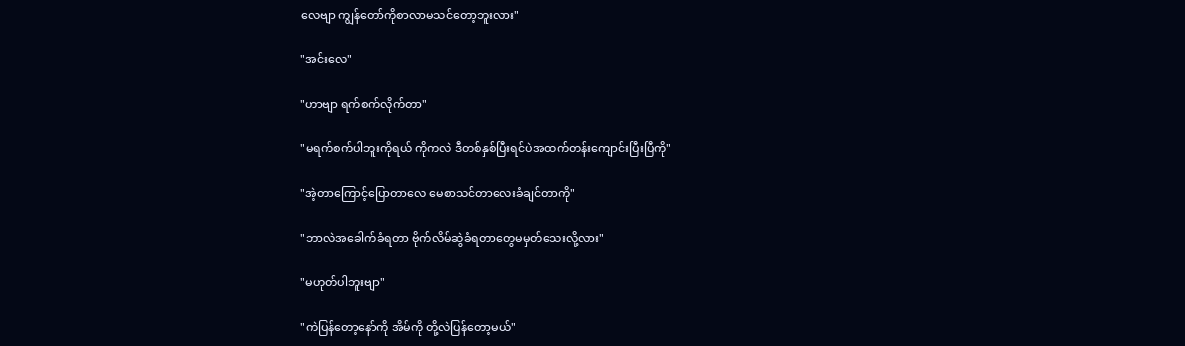လေဗျာ ကျွန်တော်ကိုစာလာမသင်တော့ဘူးလား"

"အင်းလေ"

"ဟာဗျာ ရက်စက်လိုက်တာ"

"မရက်စက်ပါဘူးကိုရယ် ကိုကလဲ ဒီတစ်နှစ်ပြီးရင်ပဲအထက်တန်းကျောင်းပြီးပြီကို"

"အဲ့တာကြောင့်ပြောတာလေ မေစာသင်တာလေးခံချင်တာကို"

"ဘာလဲအခေါက်ခံရတာ ဗိုက်လိမ်ဆွဲခံရတာတွေမမှတ်သေးလို့လား"

"မဟုတ်ပါဘူးဗျာ"

"ကဲပြန်တော့နော်ကို အိမ်ကို တို့လဲပြန်တော့မယ်"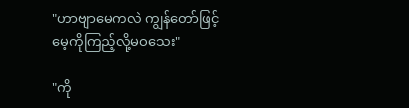"ဟာဗျာမေကလဲ ကျွန်တော်ဖြင့်မေ့ကိုကြည့်လို့မဝသေး"

"ကို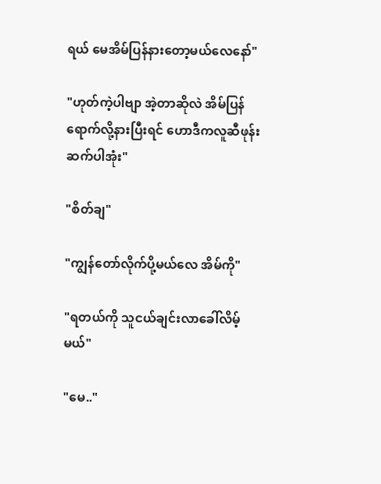ရယ် မေအိမ်ပြန်နားတော့မယ်လေနော်"

"ဟုတ်ကဲ့ပါဗျာ အဲ့တာဆိုလဲ အိမ်ပြန်ရောက်လို့နားပြီးရင် ဟောဒီကလူဆီဖုန်းဆက်ပါအုံး"

"စိတ်ချ"

"ကျွန်တော်လိုက်ပို့မယ်လေ အိမ်ကို"

"ရတယ်ကို သူငယ်ချင်းလာခေါ်လိမ့်မယ်"

"မေ.."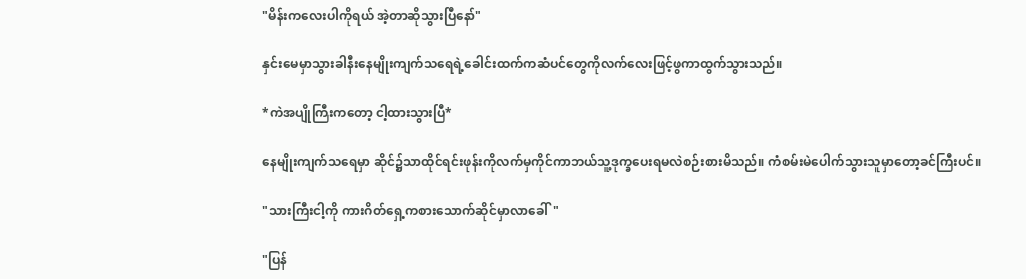"မိန်းကလေးပါကိုရယ် အဲ့တာဆိုသွားပြီနော်"

နှင်းမေမှာသွားခါနီးနေမျိုးကျက်သရေရဲ့ခေါင်းထက်ကဆံပင်တွေကိုလက်လေးဖြင့်ဖွကာထွက်သွားသည်။

*ကဲအပျိုကြီးကတော့ ငါ့ထားသွားပြီ*

နေမျိုးကျက်သရေမှာ ဆိုင်၌သာထိုင်ရင်းဖုန်းကိုလက်မှကိုင်ကာဘယ်သူ့ဒုက္ခပေးရမလဲစဉ်းစားမိသည်။ ကံစမ်းမဲပေါက်သွားသူမှာတော့ခင်ကြီးပင်။

"သားကြီးငါ့ကို ကားဂိတ်ရှေ့ကစားသောက်ဆိုင်မှာလာခေါ်"

"ပြန်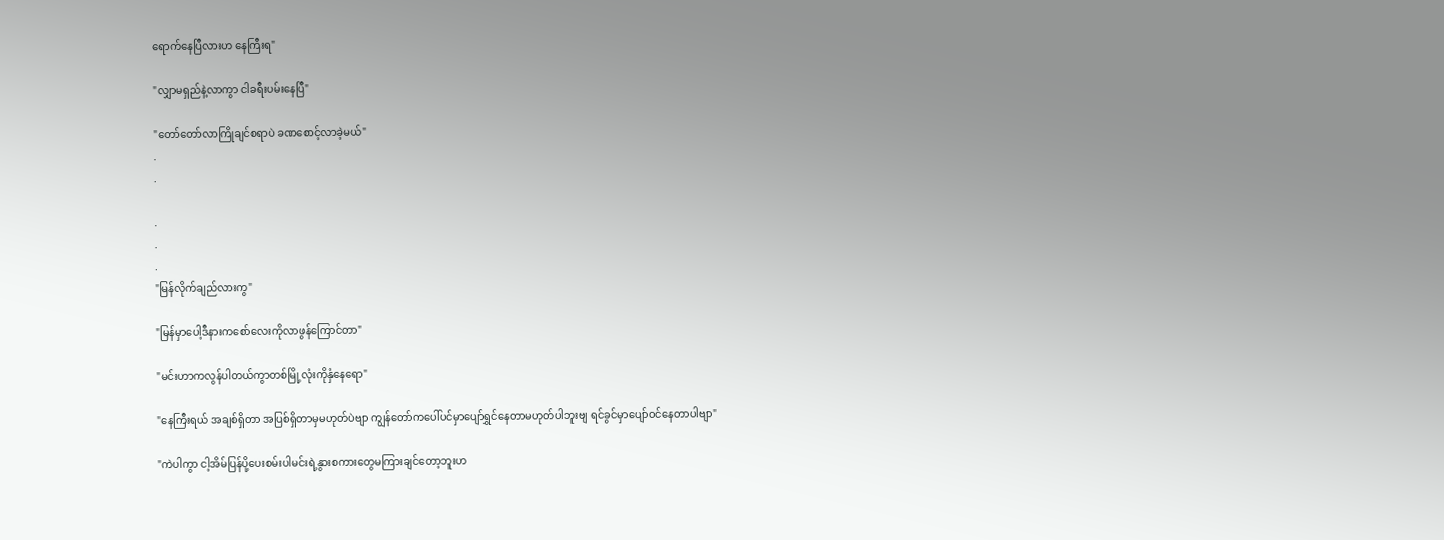ရောက်နေပြီလားဟ နေကြီးရ"

"လျှာမရှည်နဲ့လာကွာ ငါခရီးပမ်းနေပြီ"

"တော်တော်လာကြိုချင်စရာပဲ ခဏစောင့်လာခဲ့မယ်"
.
.

.
.
.
"မြန်လိုက်ချည်လားကွ"

"မြန်မှာပေါ့ဒီနားကစော်လေးကိုလာဖွန်ကြောင်တာ"

"မင်းဟာကလွန်ပါတယ်ကွာတစ်မြို့လုံးကိုနှံနေရော"

"နေကြီးရယ် အချစ်ရှိတာ အပြစ်ရှိတာမှမဟုတ်ပဲဗျာ ကျွန်တော်ကပေါ်ပင်မှာပျော်ရွှင်နေတာမဟုတ်ပါဘူးဗျ ရင်ခွင်မှာပျော်ဝင်နေတာပါဗျာ"

"ကဲပါကွာ ငါ့အိမ်ပြန်ပို့ပေးစမ်းပါမင်းရဲ့နွားစကားတွေမကြားချင်တော့ဘူးဟ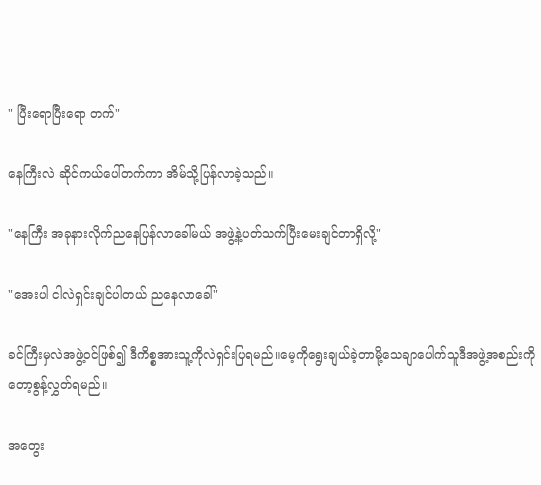" ပြီးရောပြီးရော တက်"

နေကြီးလဲ ဆိုင်ကယ်ပေါ်တက်ကာ အိမ်သို့ပြန်လာခဲ့သည်။

"နေကြီး အခုနားလိုက်ညနေပြန်လာခေါ်မယ် အဖွဲ့နဲ့ပတ်သက်ပြီးမေးချင်တာရှိလို့"

"အေးပါ ငါလဲရှင်းချင်ပါတယ် ညနေလာခေါ်"

ခင်ကြီးမှလဲအဖွဲ့ဝင်ဖြစ်၍ ဒီကိစ္စအားသူ့ကိုလဲရှင်းပြရမည်။မေ့ကိုရွေးချယ်ခဲ့တာ‌မို့သေချာပေါက်သူဒီအဖွဲ့အစည်းကိုတော့စွန့်လွှတ်ရမည်။

အတွေး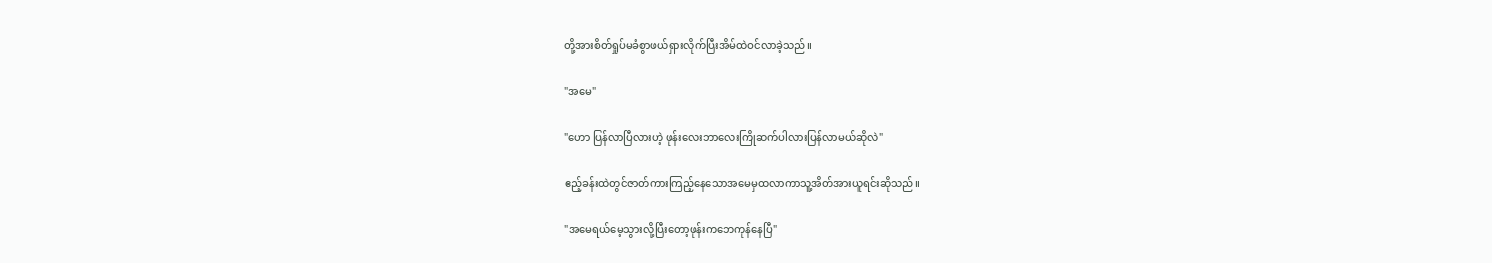တို့အားစိတ်ရှုပ်မခံစွာဖယ်ရှားလိုက်ပြီးအိမ်ထဲဝင်လာခဲ့သည်။

"အမေ"

"ဟော ပြန်လာပြီလားဟဲ့ ဖုန်းလေးဘာလေးကြိုဆက်ပါလားပြန်လာမယ်ဆိုလဲ"

ဧည့်ခန်းထဲတွင်ဇာတ်ကားကြည့်နေသောအမေမှထလာကာသူ့အိတ်အားယူရင်းဆိုသည်။

"အမေရယ်မေ့သွားလို့ပြီးတော့ဖုန်းကဘေကုန်နေပြီ"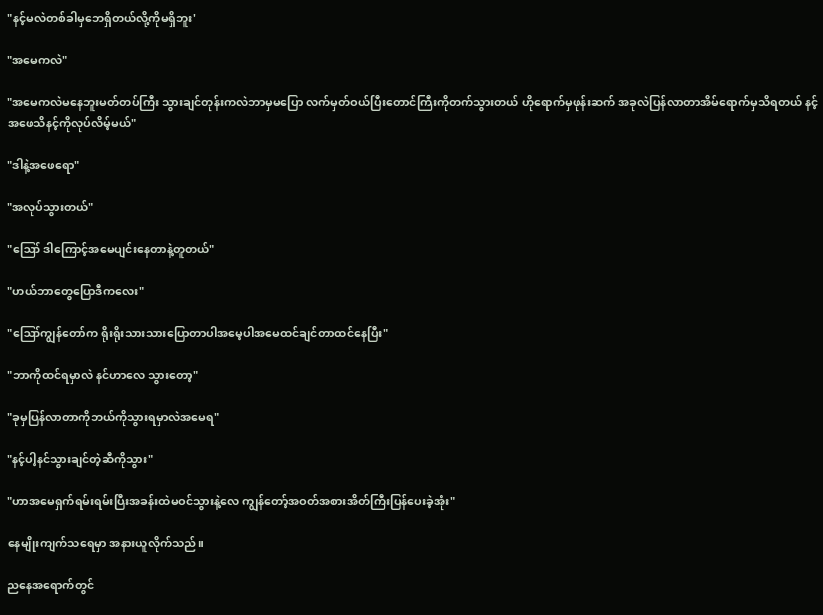"နင့်မလဲတစ်ခါမှဘေရှိတယ်လို့ကိုမရှိဘူး'

"အမေကလဲ"

"အမေကလဲမနေဘူးမတ်တပ်ကြီး သွားချင်တုန်းကလဲဘာမှမပြော လက်မှတ်ဝယ်ပြီးတောင်ကြီးကိုတက်သွားတယ် ဟိုရောက်မှဖုန်းဆက် အခုလဲပြန်လာတာအိမ်ရောက်မှသိရတယ် နင့်အဖေသိနင့်ကိုလုပ်လိမ့်မယ်"

"ဒါနဲ့အဖေရော"

"အလုပ်သွားတယ်"

"ဪ ဒါကြောင့်အမေပျင်းနေတာနဲ့တူတယ်"

"ဟယ်ဘာတွေပြောဒီကလေး"

"ဪကျွန်တော်က ရိုးရိုးသားသားပြောတာပါအမေ့ပါအမေထင်ချင်တာထင်နေပြီး"

"ဘာကိုထင်ရမှာလဲ နင်ဟာလေ သွားတော့"

"ခုမှပြန်လာတာကိုဘယ်ကိုသွားရမှာလဲအမေရ"

"နင့်ပါ့နင်သွားချင်တဲ့ဆီကိုသွား"

"ဟာအမေရှက်ရမ်းရမ်းပြီးအခန်းထဲမဝင်သွားနဲ့လေ ကျွန်တော့်အဝတ်အစားအိတ်ကြီးပြန်ပေးခဲ့အုံး"

နေမျိုးကျက်သရေမှာ အနားယူလိုက်သည်။

ညနေအရောက်တွင်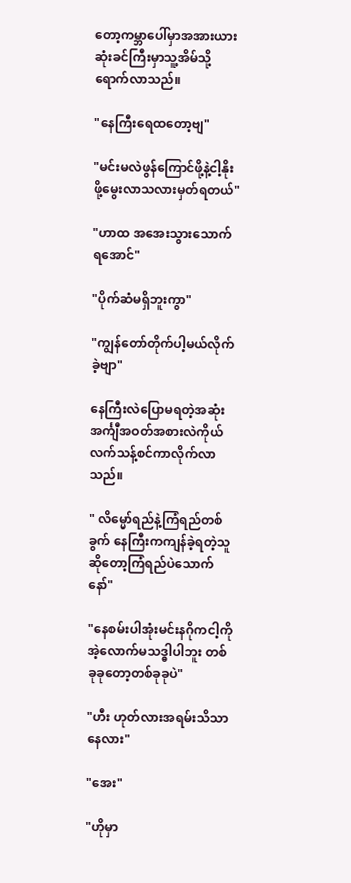တော့ကမ္ဘာပေါ်မှာအအားယားဆုံးခင်ကြီးမှာသူ့အိမ်သို့ရောက်လာသည်။

"နေကြီးရေထတော့ဗျ"

"မင်းမလဲဖွန်ကြောင်ဖို့နဲ့ငါ့နိုးဖို့မွေးလာသလားမှတ်ရတယ်"

"ဟာထ အအေးသွားသောက်ရအောင်"

"ပိုက်ဆံမရှိဘူးကွာ"

"ကျွန်တော်တိုက်ပါ့မယ်လိုက်ခဲ့ဗျာ"

နေကြီးလဲပြောမရတဲ့အဆုံးအင်္ကျီအဝတ်အစားလဲကိုယ်လက်သန့်စင်ကာလိုက်လာသည်။

" လိမ္မော်ရည်နဲ့ကြံရည်တစ်ခွက် နေကြီးကကျန်ခဲ့ရတဲ့သူဆိုတော့ကြံရည်ပဲသောက်နော်"

"နေစမ်းပါအုံးမင်းနဂိုကငါ့ကိုအဲ့လောက်မသဒ္ဓါပါဘူး တစ်ခုခုတော့‌တစ်ခုခုပဲ"

"ဟီး ဟုတ်လားအရမ်းသိသာနေလား"

"အေး"

"ဟိုမှာ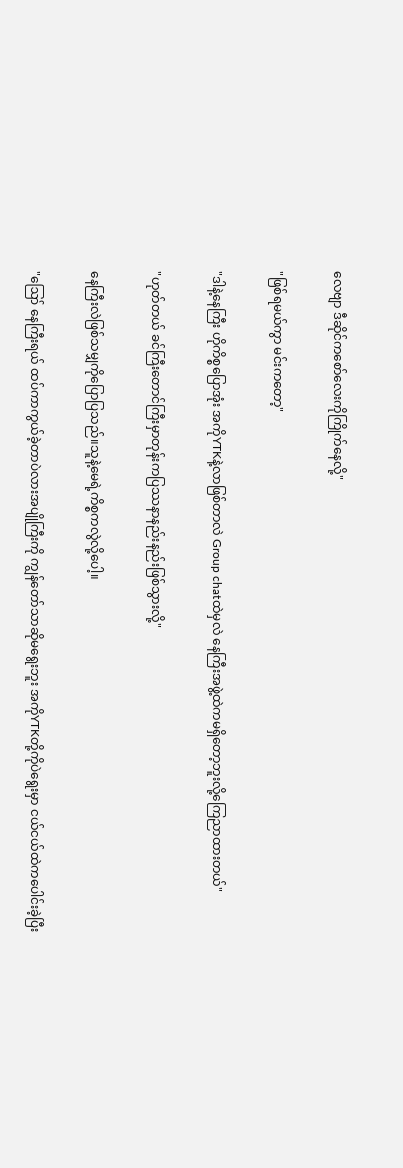လေဗျာ ဒီဆိုင်ကစော်လေးကိုကြိုက်နေလို့"

"ဖြစ်ရမယ်ကွာ မင်းကတော့"

"ဒါနဲ့နေကြီး ဟိုကိစ္စပြောအုံး အကိုYTKနဲ့လာဖြစ်တာလဲ Group chatထဲမှလဲ နေကြီးအဖွဲ့ထဲကမရှိတော့ဘူးလို့ကြေညာထားတယ်"

"ဟုတ်တယ် ခင်ကြီးတောင်ကြီးမှာတုန်းကပြဿနာနည်းနည်းဖြစ်သွားလို့"

နေကြီးလဲဖြစ်သမျှကိုပြောပြသည်။သူနဲ့မေရဲ့ကိစ္စကလွဲလို့ပေါ့။

"ဪ နေကြီးရယ် ထပ်ကာကွယ်ခဲ့တာပဲလားအပျိုကြီးကို ကျွန်တော်သာဆိုမရွေးဘူး အကိုYTKတို့ကိုပဲ‌ရွေးမှာ ငယ်ငယ်ထဲကပေါင်းခဲ့ပြီး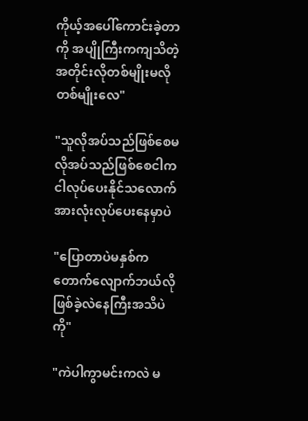ကိုယ့်အပေါ်ကောင်းခဲ့တာကို အပျိုကြီးကကျသိတဲ့အတိုင်းလိုတစ်မျိုးမလိုတစ်မျိုးလေ"

"သူလိုအပ်သည်ဖြစ်စေမလိုအပ်သည်ဖြစ်စေငါကငါလုပ်ပေးနိုင်သလောက်အားလုံးလုပ်ပေးနေမှာပဲ

"ပြောတာပဲမနှစ်ကတောက်လျောက်ဘယ်လိုဖြစ်ခဲ့လဲနေကြီးအသိပဲကို"

"ကဲပါကွာမင်းကလဲ မ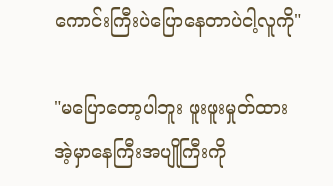ကောင်းကြီးပဲပြောနေတာပဲငါ့လူကို"

"မပြောတော့ပါဘူး ဖူးဖူးမှုတ်ထားအဲ့မှာနေကြီးအပျိုကြီးကို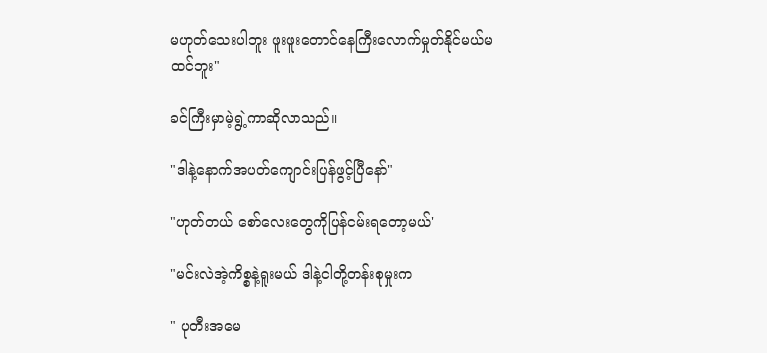မဟုတ်သေးပါဘူး ဖူးဖူးတောင်နေကြီးလောက်မှုတ်နိုင်မယ်မထင်ဘူး"

ခင်ကြီးမှာမဲ့ရွဲ့ကာဆိုလာသည်။

"ဒါနဲ့နောက်အပတ်ကျောင်းပြန်ဖွင့်ပြီနော်"

"ဟုတ်တယ် စော်လေးတွေကိုပြန်ငမ်းရတော့မယ်'

"မင်းလဲအဲ့ကိစ္စနဲ့ရူးမယ် ဒါနဲ့ငါတို့တန်းစုမှုးက

" ပုတီးအမေ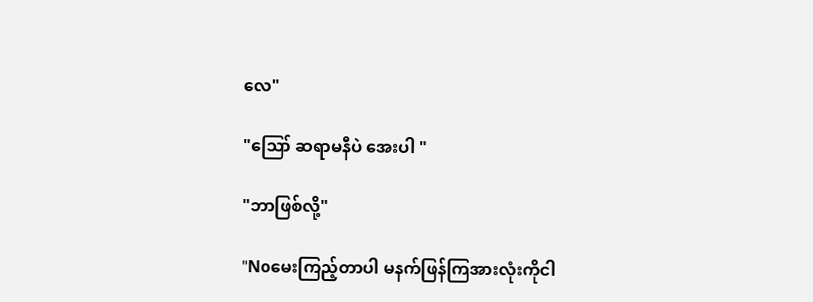လေ"

"ဪ ဆရာမနီပဲ အေးပါ "

"ဘာဖြစ်လို့"

"Noမေးကြည့်တာပါ မနက်ဖြန်ကြအားလုံးကိုငါ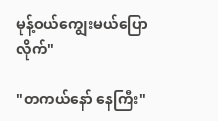မုန့်ဝယ်ကျွေးမယ်ပြောလိုက်"

"တကယ်နော် နေကြီး"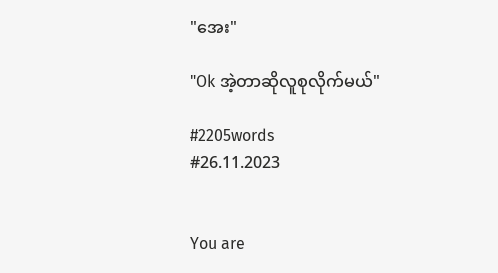"အေး"

"Ok အဲ့တာဆိုလူစုလိုက်မယ်"

#2205words
#26.11.2023


You are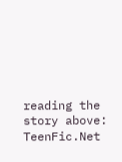reading the story above: TeenFic.Net